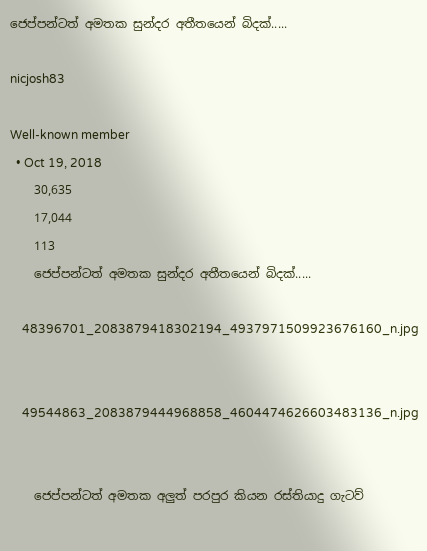ජෙප්පන්ටත් අමතක සුන්දර අතීතයෙන් බිදක්.....

nicjosh83

Well-known member
  • Oct 19, 2018
    30,635
    17,044
    113
    ජෙප්පන්ටත් අමතක සුන්දර අතීතයෙන් බිදක්.....

    48396701_2083879418302194_4937971509923676160_n.jpg


    49544863_2083879444968858_4604474626603483136_n.jpg


    ජෙප්පන්ටත් අමතක අලුත් පරපුර කියන රස්තියාදු ගැටව්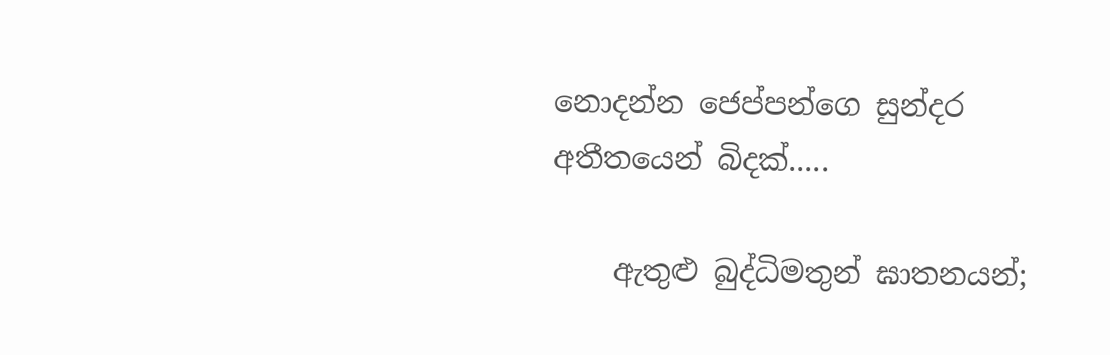නොදන්න ජෙප්පන්ගෙ සුන්දර අතීතයෙන් බිදක්.....

    ඇතුළු බුද්ධිමතුන් ඝාතනයන්;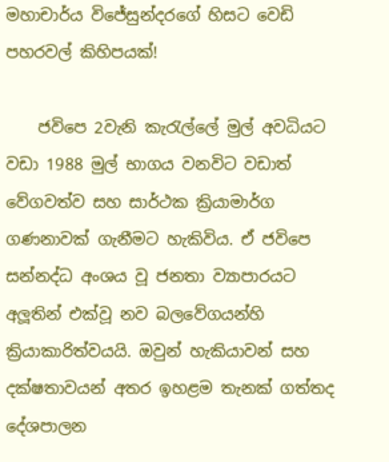මහාචාර්ය විජේසුන්දරගේ හිසට වෙඩි පහරවල් කිහිපයක්!

    ජවිපෙ 2වැනි කැරැල්ලේ මුල් අවධියට වඩා 1988 මුල් භාගය වනවිට වඩාත් වේගවත්ව සහ සාර්ථක ක්‍රියාමාර්ග ගණනාවක් ගැනීමට හැකිවිය. ඒ ජවිපෙ සන්නද්ධ අංශය වූ ජනතා ව්‍යාපාරයට අලූතින් එක්වූ නව බලවේගයන්හි ක්‍රියාකාරිත්වයයි. ඔවුන් හැකියාවන් සහ දක්ෂතාවයන් අතර ඉහළම තැනක් ගත්තද දේශපාලන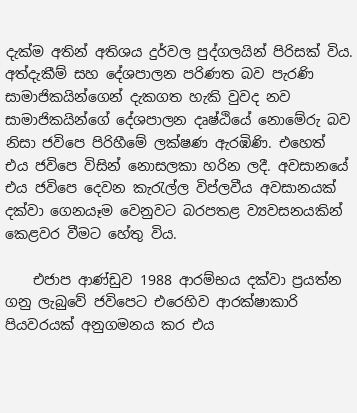දැක්ම අතින් අතිශය දුර්වල පුද්ගලයින් පිරිසක් විය. අත්දැකීම් සහ දේශපාලන පරිණත බව පැරණි සාමාජිකයින්ගෙන් දැකගත හැකි වුවද නව සාමාජිකයින්ගේ දේශපාලන දෘෂ්ඨියේ නොමේරු බව නිසා ජවිපෙ පිරිහීමේ ලක්ෂණ ඇරඹිණි. එහෙත් එය ජවිපෙ විසින් නොසලකා හරින ලදී. අවසානයේ එය ජවිපෙ දෙවන කැරැල්ල විප්ලවීය අවසානයක් දක්වා ගෙනයෑම වෙනුවට බරපතළ ව්‍යවසනයකින් කෙළවර වීමට හේතු විය.

    එජාප ආණ්ඩුව 1988 ආරම්භය දක්වා ප්‍රයත්න ගනු ලැබුවේ ජවිපෙට එරෙහිව ආරක්ෂාකාරි පියවරයක් අනුගමනය කර එය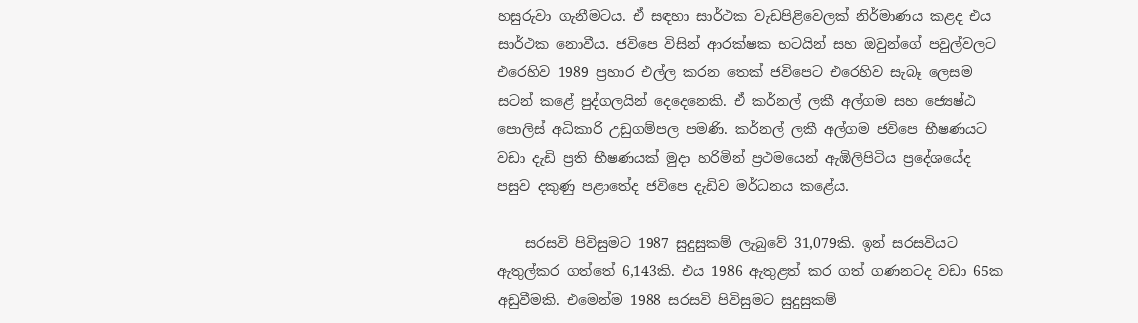හසුරුවා ගැනීමටය. ඒ සඳහා සාර්ථක වැඩපිළිවෙලක් නිර්මාණය කළද එය සාර්ථක නොවීය. ජවිපෙ විසින් ආරක්ෂක භටයින් සහ ඔවුන්ගේ පවුල්වලට එරෙහිව 1989 ප්‍රහාර එල්ල කරන තෙක් ජවිපෙට එරෙහිව සැබෑ ලෙසම සටන් කළේ පුද්ගලයින් දෙදෙනෙකි. ඒ කර්නල් ලකී අල්ගම සහ ජ්‍යෙෂ්ඨ පොලිස් අධිකාරි උඩුගම්පල පමණි. කර්නල් ලකී අල්ගම ජවිපෙ භීෂණයට වඩා දැඩි ප්‍රති භීෂණයක් මුදා හරිමින් ප්‍රථමයෙන් ඇඹිලිපිටිය ප්‍රදේශයේද පසුව දකුණු පළාතේද ජවිපෙ දැඩිව මර්ධනය කළේය.

    සරසවි පිවිසුමට 1987 සුදුසුකම් ලැබුවේ 31,079කි. ඉන් සරසවියට ඇතුල්කර ගත්තේ 6,143කි. එය 1986 ඇතුළත් කර ගත් ගණනටද වඩා 65ක අඩුවීමකි. එමෙන්ම 1988 සරසවි පිවිසුමට සුදුසුකම්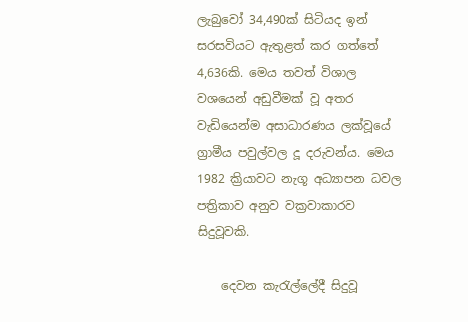ලැබුවෝ 34,490ක් සිටියද ඉන් සරසවියට ඇතුළත් කර ගත්තේ 4,636කි. මෙය තවත් විශාල වශයෙන් අඩුවීමක් වූ අතර වැඩියෙන්ම අසාධාරණය ලක්වූයේ ග්‍රාමීය පවුල්වල දූ දරුවන්ය. මෙය 1982 ක්‍රියාවට නැගූ අධ්‍යාපන ධවල පත්‍රිකාව අනුව වක්‍රවාකාරව සිදුවූවකි.

    දෙවන කැරැල්ලේදී සිදුවූ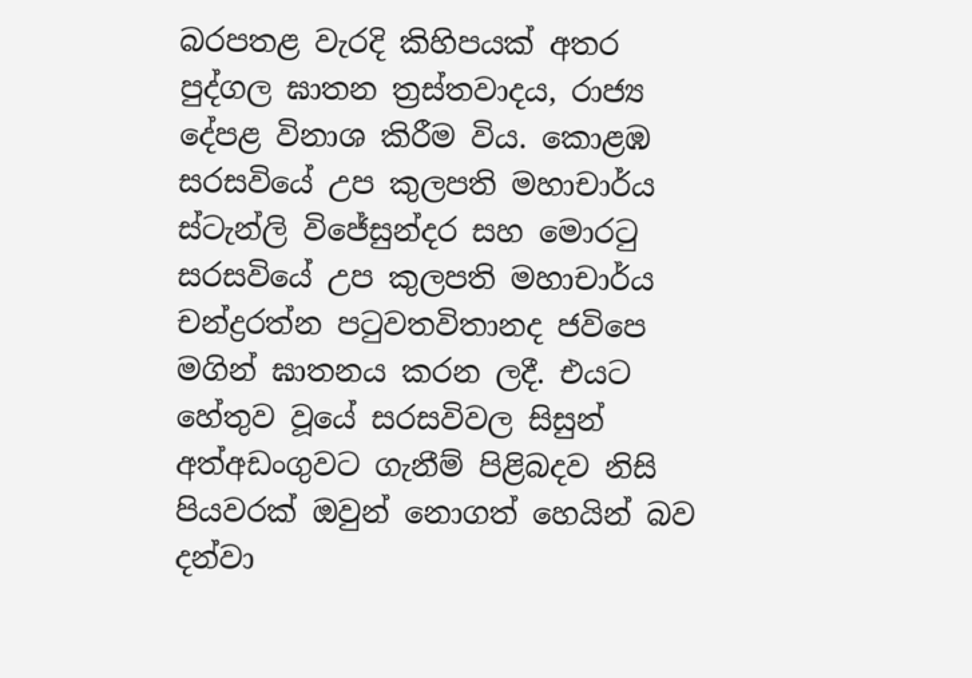බරපතළ වැරදි කිහිපයක් අතර පුද්ගල ඝාතන ත්‍රස්තවාදය, රාජ්‍ය දේපළ විනාශ කිරීම විය. කොළඹ සරසවියේ උප කුලපති මහාචාර්ය ස්ටැන්ලි විජේසුන්දර සහ මොරටු සරසවියේ උප කුලපති මහාචාර්ය චන්ද්‍රරත්න පටුවතවිතානද ජවිපෙ මගින් ඝාතනය කරන ලදී. එයට හේතුව වූයේ සරසවිවල සිසුන් අත්අඩංගුවට ගැනීම් පිළිබදව නිසි පියවරක් ඔවුන් නොගත් හෙයින් බව දන්වා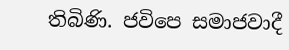තිබිණි. ජවිපෙ සමාජවාදී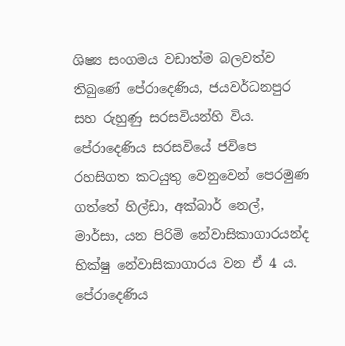ශිෂ්‍ය සංගමය වඩාත්ම බලවත්ව තිබුණේ පේරාදෙණිය, ජයවර්ධනපුර සහ රුහුණු සරසවියන්හි විය. පේරාදෙණිය සරසවියේ ජවිපෙ රහසිගත කටයුතු වෙනුවෙන් පෙරමුණ ගත්තේ හිල්ඩා, අක්බාර් නෙල්, මාර්සා, යන පිරිමි නේවාසිකාගාරයන්ද භික්ෂු නේවාසිකාගාරය වන ඒ 4 ය. පේරාදෙණිය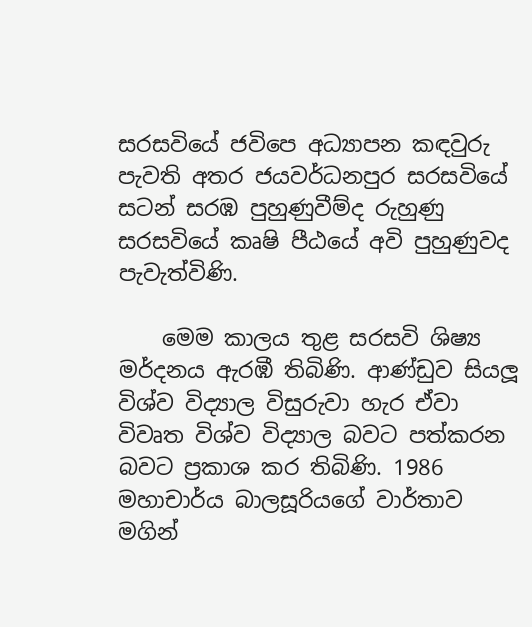සරසවියේ ජවිපෙ අධ්‍යාපන කඳවුරු පැවති අතර ජයවර්ධනපුර සරසවියේ සටන් සරඹ පුහුණුවීම්ද රුහුණු සරසවියේ කෘෂි පීඨයේ අවි පුහුණුවද පැවැත්විණි.

    මෙම කාලය තුළ සරසවි ශිෂ්‍ය මර්දනය ඇරඹී තිබිණි. ආණ්ඩුව සියලූ විශ්ව විද්‍යාල විසුරුවා හැර ඒවා විවෘත විශ්ව විද්‍යාල බවට පත්කරන බවට ප්‍රකාශ කර තිබිණි. 1986 මහාචාර්ය බාලසූරියගේ වාර්තාව මගින්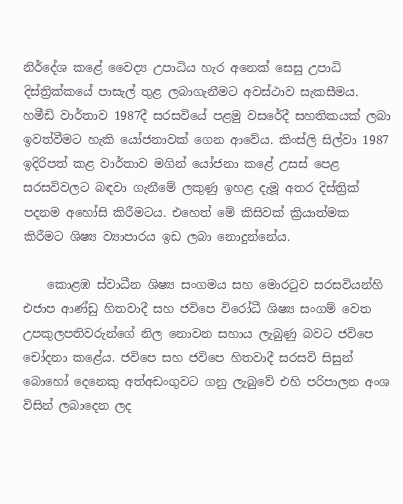නිර්දේශ කළේ වෛද්‍ය උපාධිය හැර අනෙක් සෙසු උපාධි දිස්ත්‍රික්කයේ පාසැල් තුළ ලබාගැනීමට අවස්ථාව සැකසීමය. හමීඩි වාර්තාව 1987දී සරසවියේ පළමු වසරේදී සහතිකයක් ලබා ඉවත්වීමට හැකි යෝජනාවක් ගෙන ආවේය. කිංස්ලි සිල්වා 1987 ඉදිරිපත් කළ වාර්තාව මගින් යෝජනා කළේ උසස් පෙළ සරසවිවලට බඳවා ගැනීමේ ලකුණු ඉහළ දැමූ අතර දිස්ත්‍රික් පදනම අහෝසි කිරීමටය. එහෙත් මේ කිසිවක් ක්‍රියාත්මක කිරීමට ශිෂ්‍ය ව්‍යාපාරය ඉඩ ලබා නොදුන්නේය.

    කොළඹ ස්වාධීන ශිෂ්‍ය සංගමය සහ මොරටුව සරසවියන්හි එජාප ආණ්ඩු හිතවාදී සහ ජවිපෙ විරෝධී ශිෂ්‍ය සංගම් වෙත උපකුලපතිවරුන්ගේ නිල නොවන සහාය ලැබුණු බවට ජවිපෙ චෝදනා කළේය. ජවිපෙ සහ ජවිපෙ හිතවාදී සරසවි සිසුන් බොහෝ දෙනෙකු අත්අඩංගුවට ගනු ලැබුවේ එහි පරිපාලන අංශ විසින් ලබාදෙන ලද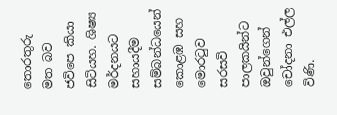තොරතුරු මත බව ජවිපෙ කියා සිටියහ. ශිෂ්‍ය මර්දනයට සහායදීම සම්බන්ධයෙන් කොළඹ සහ මොරටුව සරසවි පාලකයින්ට ඔවුන්ගෙන් චෝදනා එල්ල විණි.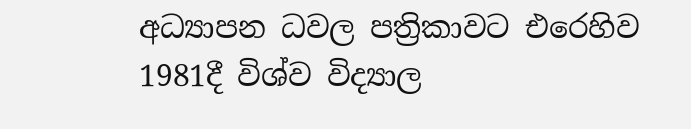අධ්‍යාපන ධවල පත්‍රිකාවට එරෙහිව 1981දී විශ්ව විද්‍යාල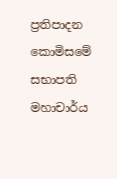ප්‍රතිපාදන කොමිසමේ සභාපති මහාචාර්ය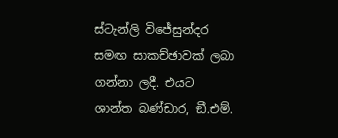ස්ටැන්ලි විජේසුන්දර සමඟ සාකච්ඡාවක් ලබා ගන්නා ලදී. එයට ශාන්ත බණ්ඩාර, ඞී.එම්.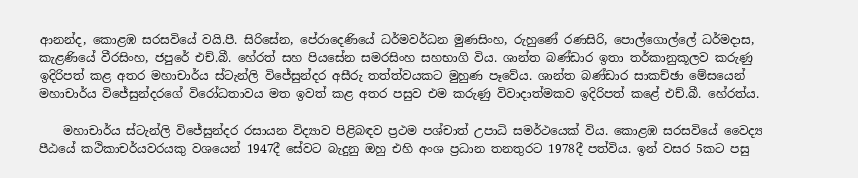ආනන්ද, කොළඹ සරසවියේ වයි.පී. සිරිසේන, පේරාදෙණියේ ධර්මවර්ධන මුණසිංහ, රුහුණේ රණසිරි, පොල්ගොල්ලේ ධර්මදාස, කැළණියේ වීරසිංහ, ජපුරේ එච්.බී. හේරත් සහ පියසේන සමරසිංහ සහභාගි විය. ශාන්ත බණ්ඩාර ඉතා තර්කානුකූලව කරුණු ඉදිරිපත් කළ අතර මහාචාර්ය ස්ටැන්ලි විජේසුන්දර අසීරු තත්ත්වයකට මුහුණ පෑවේය. ශාන්ත බණ්ඩාර සාකච්ඡා මේසයෙන් මහාචාර්ය විජේසුන්දරගේ විරෝධතාවය මත ඉවත් කළ අතර පසුව එම කරුණු විවාදාත්මකව ඉදිරිපත් කළේ එච්.බී. හේරත්ය.

    මහාචාර්ය ස්ටැන්ලි විජේසුන්දර රසායන විද්‍යාව පිළිබඳව ප්‍රථම පශ්චාත් උපාධි සමර්ථයෙක් විය. කොළඹ සරසවියේ වෛද්‍ය පීඨයේ කථිකාචර්යවරයකු වශයෙන් 1947දී සේවට බැදුනු ඔහු එහි අංශ ප්‍රධාන තනතුරට 1978දී පත්විය. ඉන් වසර 5කට පසු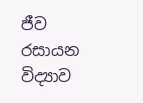ජීව රසායන විද්‍යාව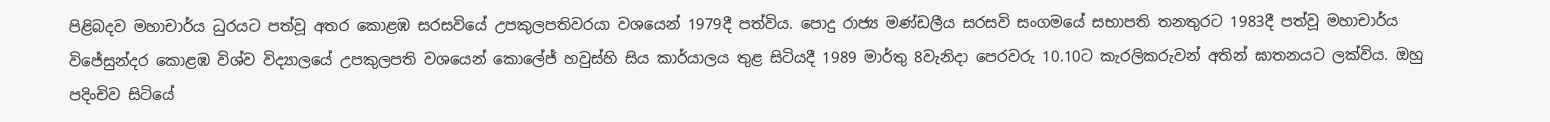පිළිබදව මහාචාර්ය ධුරයට පත්වූ අතර කොළඹ සරසවියේ උපකුලපතිවරයා වශයෙන් 1979දී පත්විය. පොදු රාජ්‍ය මණ්ඩලීය සරසවි සංගමයේ සභාපති තනතුරට 1983දී පත්වූ මහාචාර්ය විජේසුන්දර කොළඹ විශ්ව විද්‍යාලයේ උපකුලපති වශයෙන් කොලේජ් හවුස්හි සිය කාර්යාලය තුළ සිටියදී 1989 මාර්තු 8වැනිදා පෙරවරු 10.10ට කැරලිකරුවන් අතින් ඝාතනයට ලක්විය. ඔහු පදිංචිව සිටියේ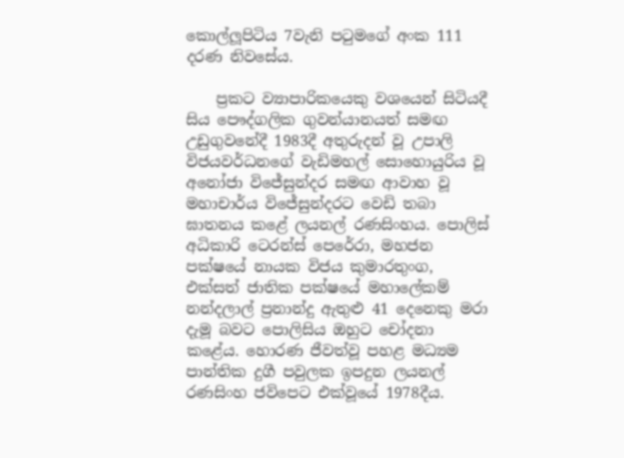කොල්ලූපිටිය 7වැනි පටුමගේ අංක 111 දරණ නිවසේය.

    ප්‍රකට ව්‍යාපාරිකයෙකු වශයෙන් සිටියදී සිය පෞද්ගලික ගුවන්යානයත් සමඟ උඩුගුවනේදී 1983දී අතුරුදන් වූ උපාලි විජයවර්ධනගේ වැඩිමහල් සොහොයුරිය වූ අනෝජා විජේසුන්දර සමඟ ආවාහ වූ මහාචාර්ය විජේසුන්දරට වෙඩි තබා ඝාතනය කළේ ලයනල් රණසිංහය. පොලිස් අධිකාරි ටෙරන්ස් පෙරේරා, මහජන පක්ෂයේ නායක විජය කුමාරතුංග, එක්සත් ජාතික පක්ෂයේ මහාලේකම් නන්දලාල් ප්‍රනාන්දු ඇතුළු 41 දෙනෙකු මරා දැමූ බවට පොලිසිය ඔහුට චෝදනා කළේය. හොරණ ජීවත්වූ පහළ මධ්‍යම පාන්තික දුගී පවුලක ඉපදුන ලයනල් රණසිංහ ජවිපෙට එක්වූයේ 1978දීය.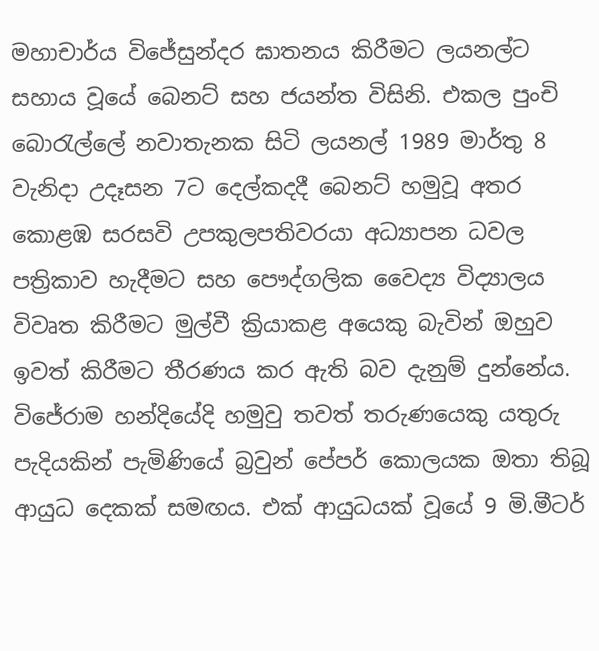මහාචාර්ය විජේසුන්දර ඝාතනය කිරීමට ලයනල්ට සහාය වූයේ බෙනට් සහ ජයන්ත විසිනි. එකල පුංචි බොරැල්ලේ නවාතැනක සිටි ලයනල් 1989 මාර්තු 8 වැනිදා උදෑසන 7ට දෙල්කදදී බෙනට් හමුවූ අතර කොළඹ සරසවි උපකුලපතිවරයා අධ්‍යාපන ධවල පත්‍රිකාව හැදීමට සහ පෞද්ගලික වෛද්‍ය විද්‍යාලය විවෘත කිරීමට මුල්වී ක්‍රියාකළ අයෙකු බැවින් ඔහුව ඉවත් කිරීමට තීරණය කර ඇති බව දැනුම් දුන්නේය. විජේරාම හන්දියේදි හමුවු තවත් තරුණයෙකු යතුරු පැදියකින් පැමිණියේ බ්‍රවුන් පේපර් කොලයක ඔතා තිබූ ආයුධ දෙකක් සමඟය. එක් ආයුධයක් වූයේ 9 මි.මීටර්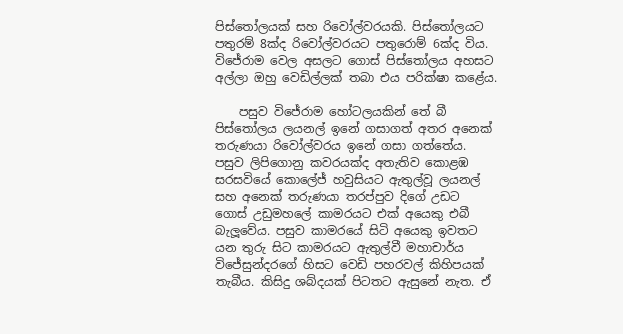පිස්තෝලයක් සහ රිවෝල්වරයකි. පිස්තෝලයට පතුරම් 8ක්ද රිවෝල්වරයට පතුරොම් 6ක්ද විය. විජේරාම වෙල අසලට ගොස් පිස්තෝලය අහසට අල්ලා ඔහු වෙඩිල්ලක් තබා එය පරික්ෂා කළේය.

    පසුව විජේරාම හෝටලයකින් තේ බී පිස්තෝලය ලයනල් ඉනේ ගසාගත් අතර අනෙක් තරුණයා රිවෝල්වරය ඉනේ ගසා ගත්තේය. පසුව ලිපිගොනු කවරයක්ද අතැතිව කොළඹ සරසවියේ කොලේජ් හවුසියට ඇතුල්වූ ලයනල් සහ අනෙක් තරුණයා තරප්පුව දිගේ උඩට ගොස් උඩුමහලේ කාමරයට එක් අයෙකු එබී බැලූවේය. පසුව කාමරයේ සිටි අයෙකු ඉවතට යන තුරු සිට කාමරයට ඇතුල්වී මහාචාර්ය විජේසුන්දරගේ හිසට වෙඩි පහරවල් කිහිපයක් තැබීය. කිසිදු ශබ්දයක් පිටතට ඇසුනේ නැත. ඒ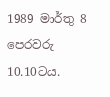1989 මාර්තු 8 පෙරවරු 10.10ටය.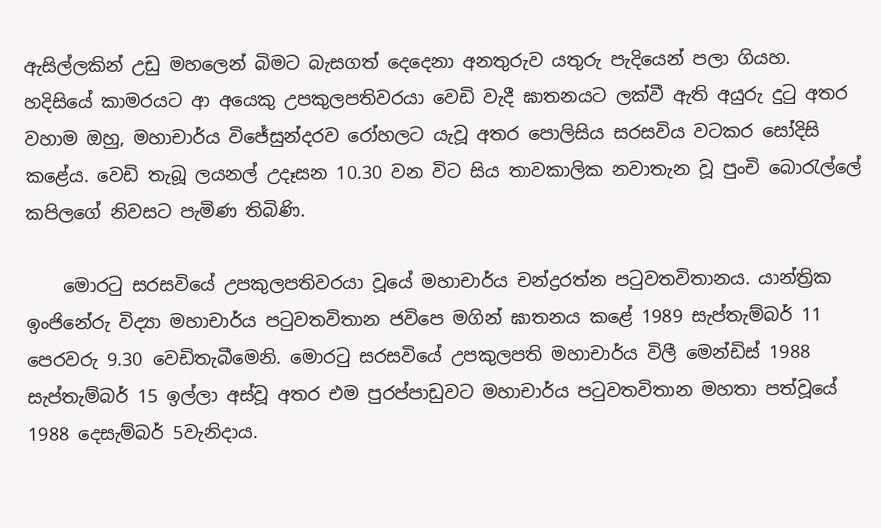ඇසිල්ලකින් උඩු මහලෙන් බිමට බැසගත් දෙදෙනා අනතුරුව යතුරු පැදියෙන් පලා ගියහ. හදිසියේ කාමරයට ආ අයෙකු උපකුලපතිවරයා වෙඩි වැදී ඝාතනයට ලක්වී ඇති අයුරු දුටු අතර වහාම ඔහු, මහාචාර්ය විජේසුන්දරව රෝහලට යැවූ අතර පොලිසිය සරසවිය වටකර සෝදිසි කළේය. වෙඩි තැබූ ලයනල් උදෑසන 10.30 වන විට සිය තාවකාලික නවාතැන වූ පුංචි බොරැල්ලේ කපිලගේ නිවසට පැමිණ තිබිණි.

    මොරටු සරසවියේ උපකුලපතිවරයා වූයේ මහාචාර්ය චන්ද්‍රරත්න පටුවතවිතානය. යාන්ත්‍රික ඉංජිනේරු විද්‍යා මහාචාර්ය පටුවතවිතාන ජවිපෙ මගින් ඝාතනය කළේ 1989 සැප්තැම්බර් 11 පෙරවරු 9.30 වෙඩිතැබීමෙනි. මොරටු සරසවියේ උපකුලපති මහාචාර්ය විලී මෙන්ඩිස් 1988 සැප්තැම්බර් 15 ඉල්ලා අස්වූ අතර එම පුරප්පාඩුවට මහාචාර්ය පටුවතවිතාන මහතා පත්වූයේ 1988 දෙසැම්බර් 5වැනිදාය.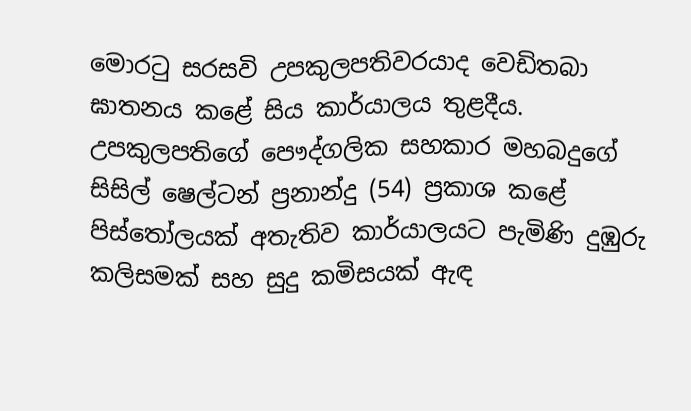මොරටු සරසවි උපකුලපතිවරයාද වෙඩිතබා ඝාතනය කළේ සිය කාර්යාලය තුළදීය. උපකුලපතිගේ පෞද්ගලික සහකාර මහබදුගේ සිසිල් ෂෙල්ටන් ප්‍රනාන්දු (54) ප්‍රකාශ කළේ පිස්තෝලයක් අතැතිව කාර්යාලයට පැමිණි දුඹුරු කලිසමක් සහ සුදු කමිසයක් ඇඳ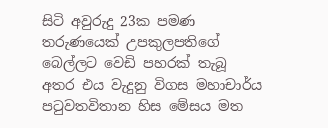සිටි අවුරුදු 23ක පමණ තරුණයෙක් උපකුලපතිගේ බෙල්ලට වෙඩි පහරක් තැබූ අතර එය වැදුනු විගස මහාචාර්ය පටුවතවිතාන හිස මේසය මත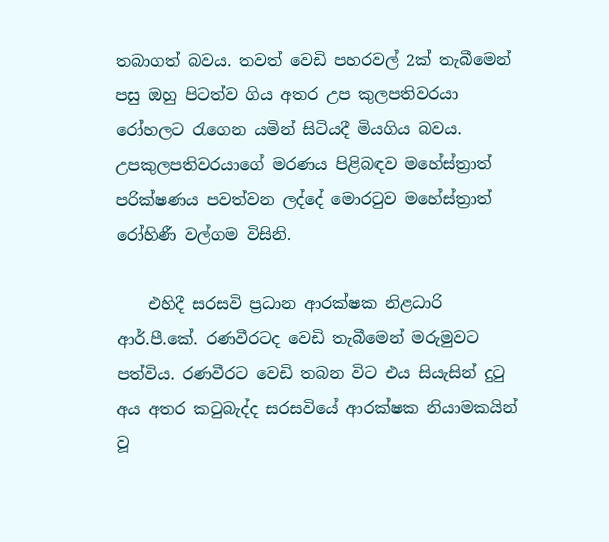තබාගත් බවය. තවත් වෙඩි පහරවල් 2ක් තැබීමෙන් පසු ඔහු පිටත්ව ගිය අතර උප කුලපතිවරයා රෝහලට රැගෙන යමින් සිටියදී මියගිය බවය. උපකුලපතිවරයාගේ මරණය පිළිබඳව මහේස්ත්‍රාත් පරික්ෂණය පවත්වන ලද්දේ මොරටුව මහේස්ත්‍රාත් රෝහිණී වල්ගම විසිනි.

    එහිදී සරසවි ප්‍රධාන ආරක්ෂක නිළධාරි ආර්.පී.කේ. රණවීරටද වෙඩි තැබීමෙන් මරුමුවට පත්විය. රණවීරට වෙඩි තබන විට එය සියැසින් දුටු අය අතර කටුබැද්ද සරසවියේ ආරක්ෂක නියාමකයින් වූ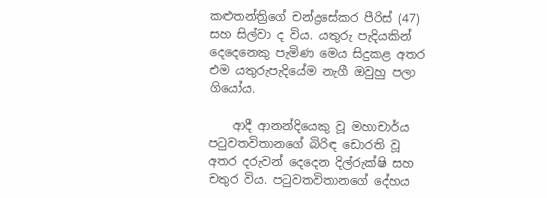කළුතන්ත්‍රිගේ චන්ද්‍රසේකර පීරිස් (47) සහ සිල්වා ද විය. යතුරු පැදියකින් දෙදෙනෙකු පැමිණ මෙය සිදුකළ අතර එම යතුරුපැදියේම නැගී ඔවුහු පලා ගියෝය.

    ආදී ආනන්දියෙකු වූ මහාචාර්ය පටුවතවිතානගේ බිරිඳ ඩොරති වූ අතර දරුවන් දෙදෙන දිල්රුක්ෂි සහ චතුර විය. පටුවතවිතානගේ දේහය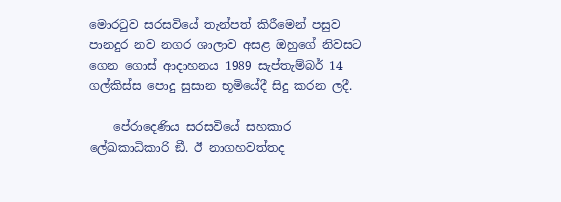මොරටුව සරසවියේ තැන්පත් කිරීමෙන් පසුව පානදුර නව නගර ශාලාව අසළ ඔහුගේ නිවසට ගෙන ගොස් ආදාහනය 1989 සැප්තැම්බර් 14 ගල්කිස්ස පොදු සුසාන භූමියේදී සිදු කරන ලදී.

    පේරාදෙණිය සරසවියේ සහකාර ලේඛකාධිකාරි ඞී. ඊ නාගහවත්තද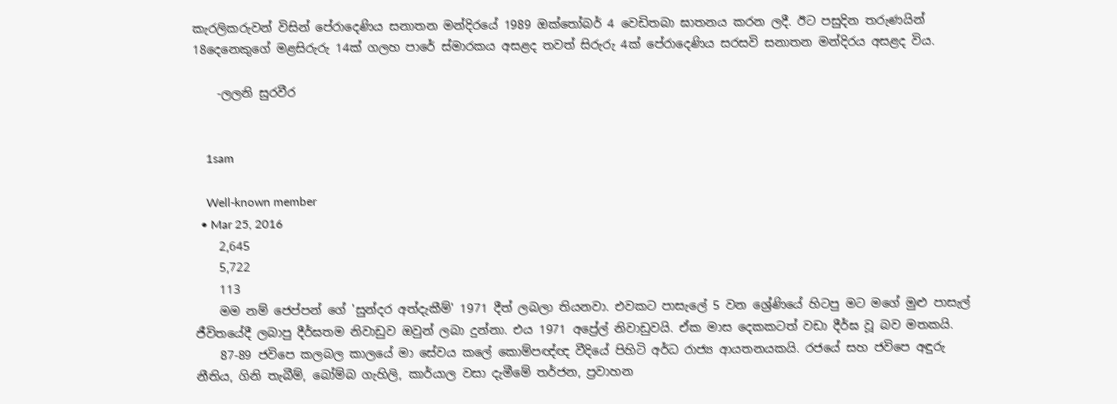කැරලිකරුවන් විසින් පේරාදෙණිය සනාතන මන්දිරයේ 1989 ඔක්තෝබර් 4 වෙඩිතබා ඝාතනය කරන ලදී. ඊට පසුදින තරුණයින් 18දෙනෙකුගේ මළසිරුරු 14ක් ගලහ පාරේ ස්මාරකය අසළද තවත් සිරුරු 4ක් පේරාදෙණිය සරසවි සනාතන මන්දිරය අසළද විය.

    -ලලනි සුරවීර


    1sam

    Well-known member
  • Mar 25, 2016
    2,645
    5,722
    113
    මම නම් ජෙප්පන් ගේ 'සුන්දර අත්දැකීම්' 1971 දීත් ලබලා තියනවා. එවකට පාසැලේ 5 වන ශ්‍රේණියේ හිටපු මට මගේ මුළු පාසැල් ජීවිතයේදී ලබාපු දීර්ඝතම නිවාඩුව ඔවුන් ලබා දුන්නා. එය 1971 අප්‍රේල් නිවාඩුවයි. ඒක මාස දෙකකටත් වඩා දීර්ඝ වූ බව මතකයි.
    87-89 ජවිපෙ කලබල කාලයේ මා සේවය කලේ කොම්පඥ්ඥ වීදියේ පිහිටි අර්ධ රාජ්‍ය ආයතනයකයි. රජයේ සහ ජවිපෙ අඳුරු නීතිය, ගිනි තැබීම්, බෝම්බ ගැහිලි, කාර්යාල වසා දැමීමේ තර්ජන, ප්‍රවාහන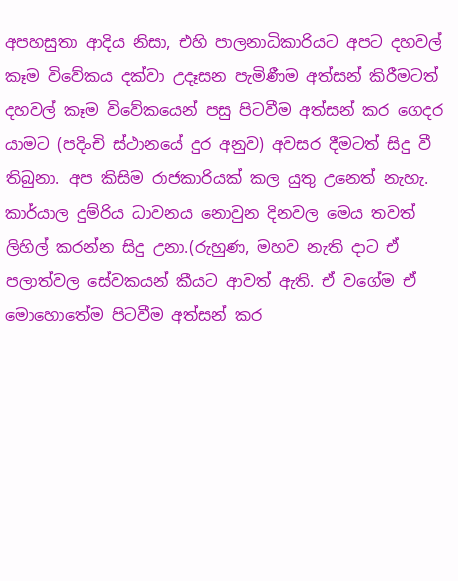අපහසුතා ආදිය නිසා, එහි පාලනාධිකාරියට අපට දහවල් කෑම විවේකය දක්වා උදෑසන පැමිණීම අත්සන් කිරීමටත් දහවල් කෑම විවේකයෙන් පසු පිටවීම අත්සන් කර ගෙදර යාමට (පදිංචි ස්ථානයේ දුර අනුව) අවසර දීමටත් සිදු වී තිබුනා. අප කිසිම රාජකාරියක් කල යුතු උනෙත් නැහැ. කාර්යාල දුම්රිය ධාවනය නොවුන දිනවල මෙය තවත් ලිහිල් කරන්න සිදු උනා.(රුහුණ, මහව නැති දාට ඒ පලාත්වල සේවකයන් කීයට ආවත් ඇති. ඒ වගේම ඒ මොහොතේම පිටවීම අත්සන් කර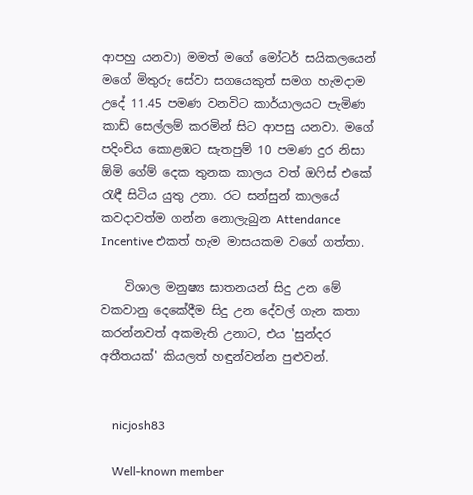ආපහු යනවා) මමත් මගේ මෝටර් සයිකලයෙන් මගේ මිතුරු සේවා සගයෙකුත් සමග හැමදාම උදේ 11.45 පමණ වනවිට කාර්යාලයට පැමිණ කාඩ් සෙල්ලම් කරමින් සිට ආපසු යනවා. මගේ පදිංචිය කොළඹට සැතපුම් 10 පමණ දුර නිසා ඕමි ගේම් දෙක තුනක කාලය වත් ඔෆිස් එකේ රැඳී සිටිය යුතු උනා. රට සන්සුන් කාලයේ කවදාවත්ම ගන්න නොලැබුන Attendance Incentive එකත් හැම මාසයකම වගේ ගත්තා.

    විශාල මනුෂ්‍ය ඝාතනයන් සිදු උන මේ වකවානු දෙකේදීම සිදු උන දේවල් ගැන කතා කරන්නවත් අකමැති උනාට, එය 'සුන්දර අතීතයක්' කියලත් හඳුන්වන්න පුළුවන්.


    nicjosh83

    Well-known member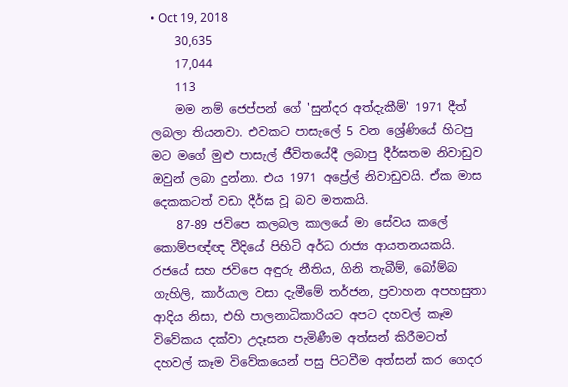• Oct 19, 2018
    30,635
    17,044
    113
    මම නම් ජෙප්පන් ගේ 'සුන්දර අත්දැකීම්' 1971 දීත් ලබලා තියනවා. එවකට පාසැලේ 5 වන ශ්‍රේණියේ හිටපු මට මගේ මුළු පාසැල් ජීවිතයේදී ලබාපු දීර්ඝතම නිවාඩුව ඔවුන් ලබා දුන්නා. එය 1971 අප්‍රේල් නිවාඩුවයි. ඒක මාස දෙකකටත් වඩා දීර්ඝ වූ බව මතකයි.
    87-89 ජවිපෙ කලබල කාලයේ මා සේවය කලේ කොම්පඥ්ඥ වීදියේ පිහිටි අර්ධ රාජ්‍ය ආයතනයකයි. රජයේ සහ ජවිපෙ අඳුරු නීතිය, ගිනි තැබීම්, බෝම්බ ගැහිලි, කාර්යාල වසා දැමීමේ තර්ජන, ප්‍රවාහන අපහසුතා ආදිය නිසා, එහි පාලනාධිකාරියට අපට දහවල් කෑම විවේකය දක්වා උදෑසන පැමිණීම අත්සන් කිරීමටත් දහවල් කෑම විවේකයෙන් පසු පිටවීම අත්සන් කර ගෙදර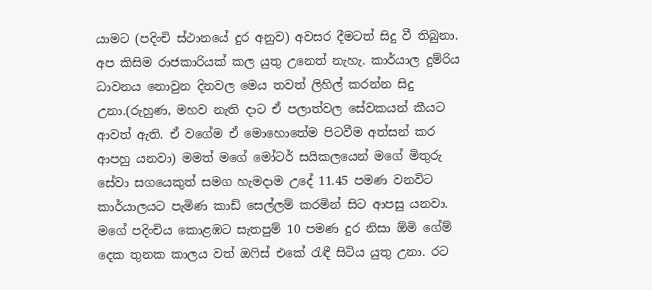යාමට (පදිංචි ස්ථානයේ දුර අනුව) අවසර දීමටත් සිදු වී තිබුනා. අප කිසිම රාජකාරියක් කල යුතු උනෙත් නැහැ. කාර්යාල දුම්රිය ධාවනය නොවුන දිනවල මෙය තවත් ලිහිල් කරන්න සිදු උනා.(රුහුණ, මහව නැති දාට ඒ පලාත්වල සේවකයන් කීයට ආවත් ඇති. ඒ වගේම ඒ මොහොතේම පිටවීම අත්සන් කර ආපහු යනවා) මමත් මගේ මෝටර් සයිකලයෙන් මගේ මිතුරු සේවා සගයෙකුත් සමග හැමදාම උදේ 11.45 පමණ වනවිට කාර්යාලයට පැමිණ කාඩ් සෙල්ලම් කරමින් සිට ආපසු යනවා. මගේ පදිංචිය කොළඹට සැතපුම් 10 පමණ දුර නිසා ඕමි ගේම් දෙක තුනක කාලය වත් ඔෆිස් එකේ රැඳී සිටිය යුතු උනා. රට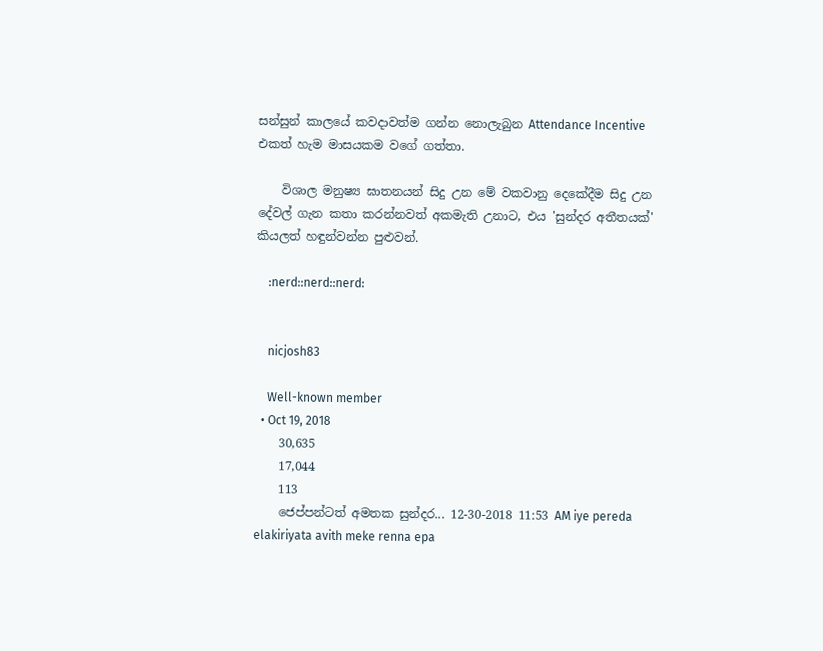සන්සුන් කාලයේ කවදාවත්ම ගන්න නොලැබුන Attendance Incentive එකත් හැම මාසයකම වගේ ගත්තා.

    විශාල මනුෂ්‍ය ඝාතනයන් සිදු උන මේ වකවානු දෙකේදීම සිදු උන දේවල් ගැන කතා කරන්නවත් අකමැති උනාට, එය 'සුන්දර අතීතයක්' කියලත් හඳුන්වන්න පුළුවන්.

    :nerd::nerd::nerd:


    nicjosh83

    Well-known member
  • Oct 19, 2018
    30,635
    17,044
    113
    ජෙප්පන්ටත් අමතක සුන්දර... 12-30-2018 11:53 AM iye pereda elakiriyata avith meke renna epa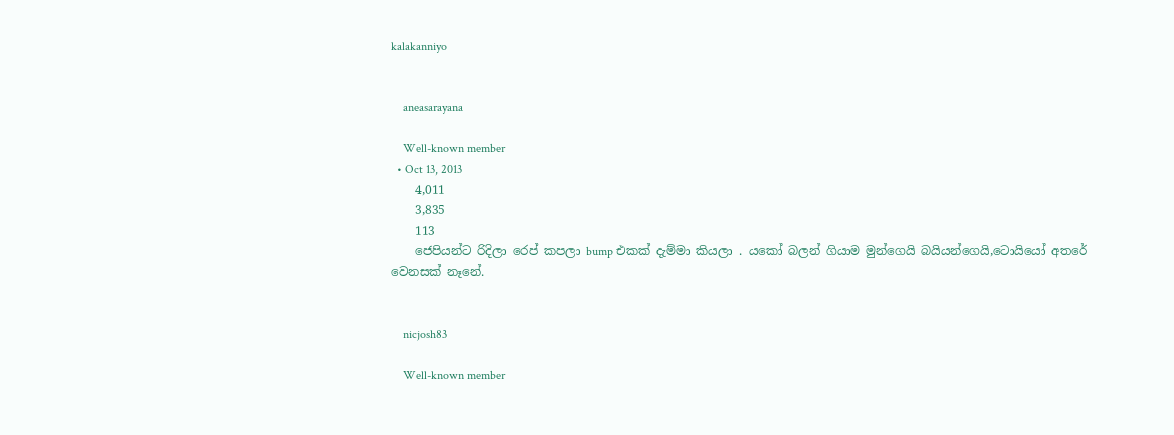kalakanniyo


    aneasarayana

    Well-known member
  • Oct 13, 2013
    4,011
    3,835
    113
    ජෙපියන්ට රිදිලා රෙප් කපලා bump එකක් දැම්මා කියලා . යකෝ බලන් ගියාම මුන්ගෙයි බයියන්ගෙයි,ටොයියෝ අතරේ වෙනසක් නෑනේ.


    nicjosh83

    Well-known member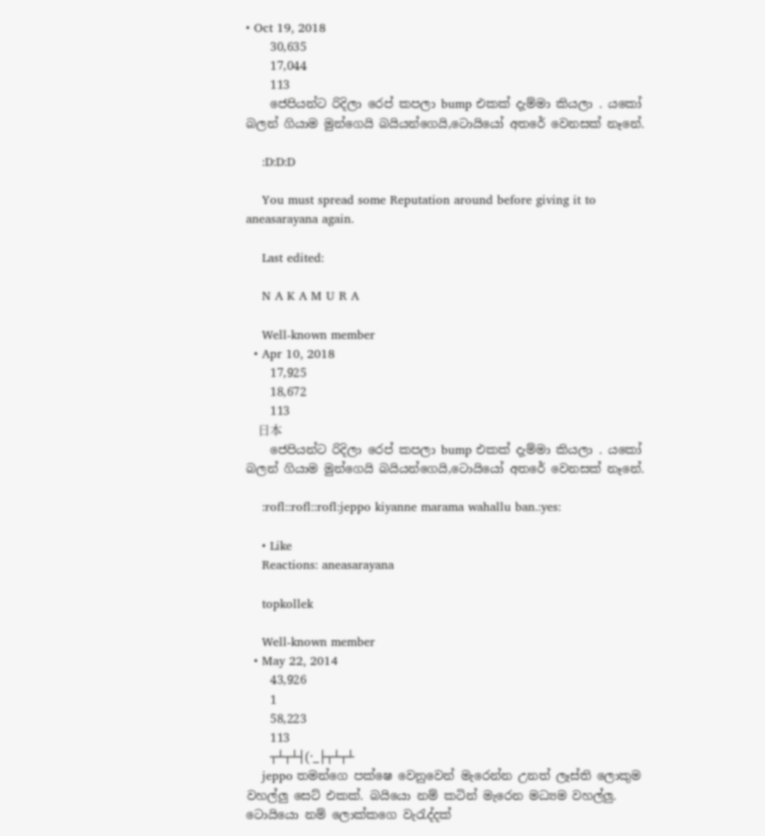• Oct 19, 2018
    30,635
    17,044
    113
    ජෙපියන්ට රිදිලා රෙප් කපලා bump එකක් දැම්මා කියලා . යකෝ බලන් ගියාම මුන්ගෙයි බයියන්ගෙයි,ටොයියෝ අතරේ වෙනසක් නෑනේ.

    :D:D:D

    You must spread some Reputation around before giving it to aneasarayana again.

    Last edited:

    N A K A M U R A

    Well-known member
  • Apr 10, 2018
    17,925
    18,672
    113
    日本
    ජෙපියන්ට රිදිලා රෙප් කපලා bump එකක් දැම්මා කියලා . යකෝ බලන් ගියාම මුන්ගෙයි බයියන්ගෙයි,ටොයියෝ අතරේ වෙනසක් නෑනේ.

    :rofl::rofl::rofl:jeppo kiyanne marama wahallu ban.:yes:

    • Like
    Reactions: aneasarayana

    topkollek

    Well-known member
  • May 22, 2014
    43,926
    1
    58,223
    113
    ┬┴┬┴┤(·_├┬┴┬┴
    jeppo තමන්ගෙ පක්ෂෙ වෙනුවෙන් මැරෙන්න උනත් ලෑස්ති ලොකුම වහල්ලු සෙට් එකක්. බයියො නම් කටින් මැරෙන මධ්‍යම වහල්ලු. ටොයියො නම් ලොක්කගෙ වැරැද්දක්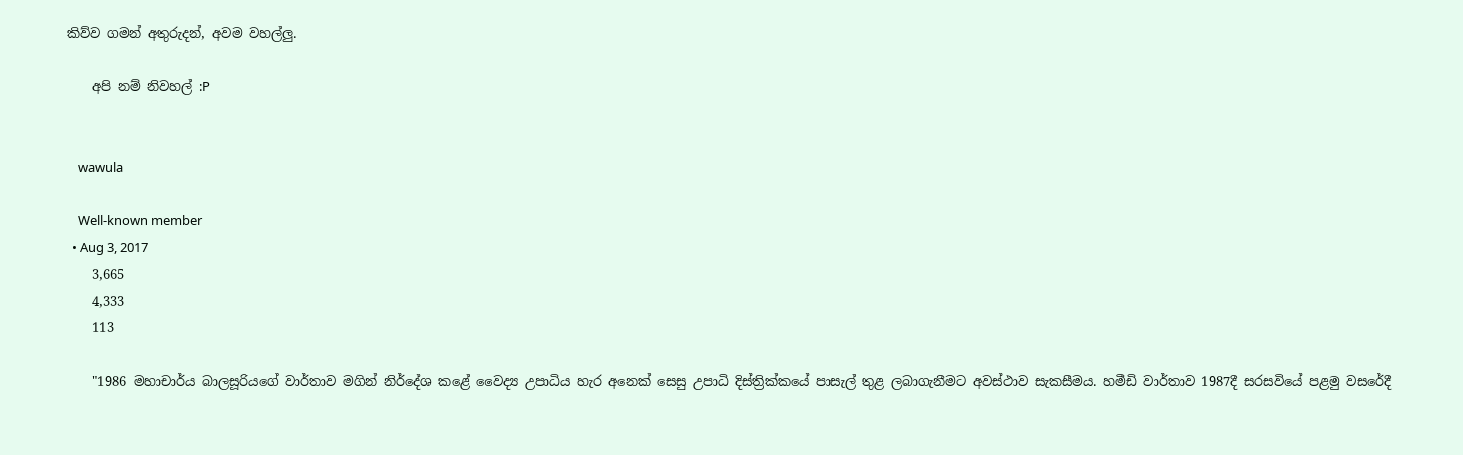කිව්ව ගමන් අතුරුදන්, අවම වහල්ලු.

    අපි නම් නිවහල් :P


    wawula

    Well-known member
  • Aug 3, 2017
    3,665
    4,333
    113

    "1986 මහාචාර්ය බාලසූරියගේ වාර්තාව මගින් නිර්දේශ කළේ වෛද්‍ය උපාධිය හැර අනෙක් සෙසු උපාධි දිස්ත්‍රික්කයේ පාසැල් තුළ ලබාගැනීමට අවස්ථාව සැකසීමය. හමීඩි වාර්තාව 1987දී සරසවියේ පළමු වසරේදී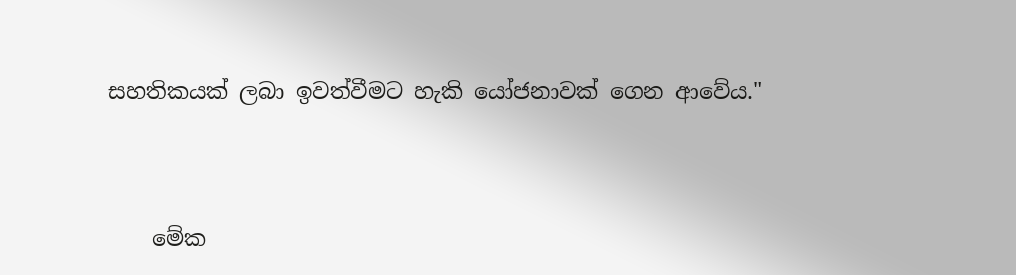සහතිකයක් ලබා ඉවත්වීමට හැකි යෝජනාවක් ගෙන ආවේය."


    මේක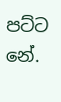පට්ට නේ.